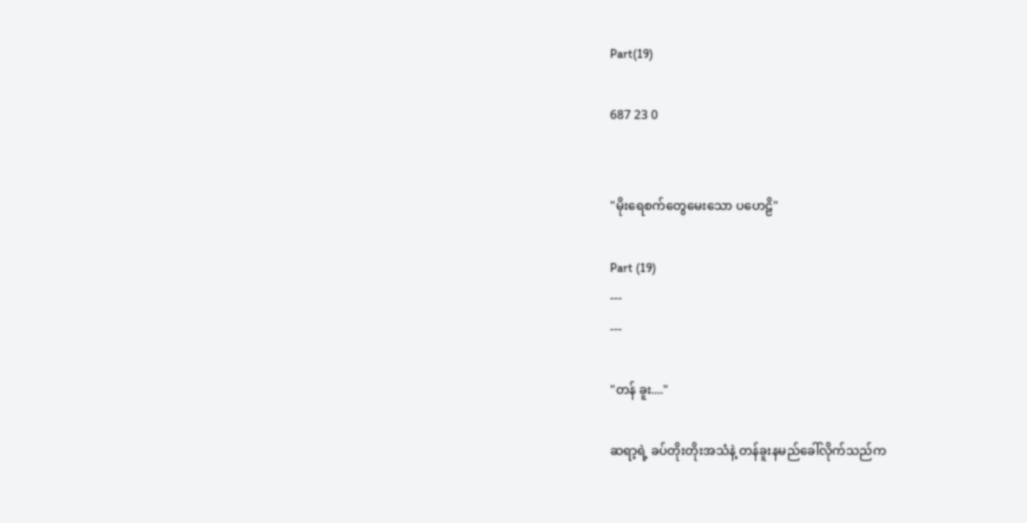Part(19)

687 23 0


"မိုးရေစက်တွေမေးသော ပဟေဠိ"

Part (19)
---
---

"တန် ခူး...."

ဆရာ့ရဲ့ ခပ်တိုးတိုးအသံနဲ့ တန်ခူးနမည်ခေါ်လိုက်သည်က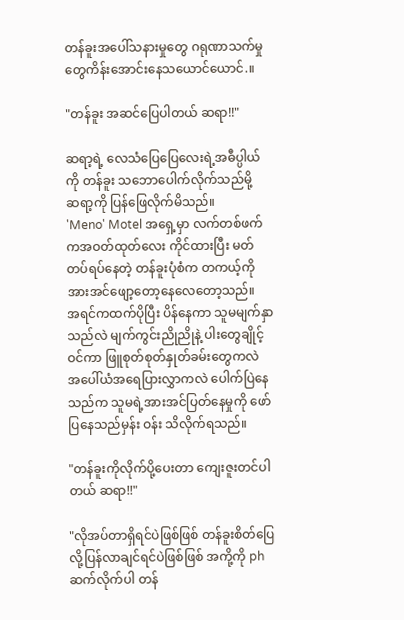တန်ခူးအပေါ်သနားမှုတွေ ဂရုဏာသက်မှုတွေကိန်းအောင်းနေသယောင်ယောင်.။

"တန်ခူး အဆင်ပြေပါတယ် ဆရာ!!"

ဆရာ့ရဲ့ လေသံပြေပြေလေးရဲ့အဓီပ္ပါယ်ကို တန်ခူး သဘောပေါက်လိုက်သည်မို့
ဆရာ့ကို ပြန်ဖြေလိုက်မိသည်။
'Meno' Motel အရှေ့မှာ လက်တစ်ဖက်ကအဝတ်ထုတ်လေး ကိုင်ထားပြီး မတ်တပ်ရပ်နေတဲ့ တန်ခူးပုံစံက တကယ့်ကို အားအင်ဖျော့တော့နေလေတော့သည်။
အရင်ကထက်ပိုပြီး ပိန်နေကာ သူမမျက်နှာသည်လဲ မျက်ကွင်းညိုညိုနဲ့ ပါးတွေချိုင့်ဝင်ကာ ဖြူစုတ်စုတ်နှုတ်ခမ်းတွေကလဲ အပေါ်ယံအရေပြားလွှာကလဲ ပေါက်ပြဲနေသည်က သူမရဲ့အားအင်ပြတ်နေမှုကို ဖော်ပြနေသည်မှန်း ဝန်း သိလိုက်ရသည်။

"တန်ခူးကိုလိုက်ပို့ပေးတာ ကျေးဇူးတင်ပါတယ် ဆရာ!!"

"လိုအပ်တာရှိရင်ပဲဖြစ်ဖြစ် တန်ခူးစိတ်ပြေလို့ပြန်လာချင်ရင်ပဲဖြစ်ဖြစ် အကို့ကို phဆက်လိုက်ပါ တန်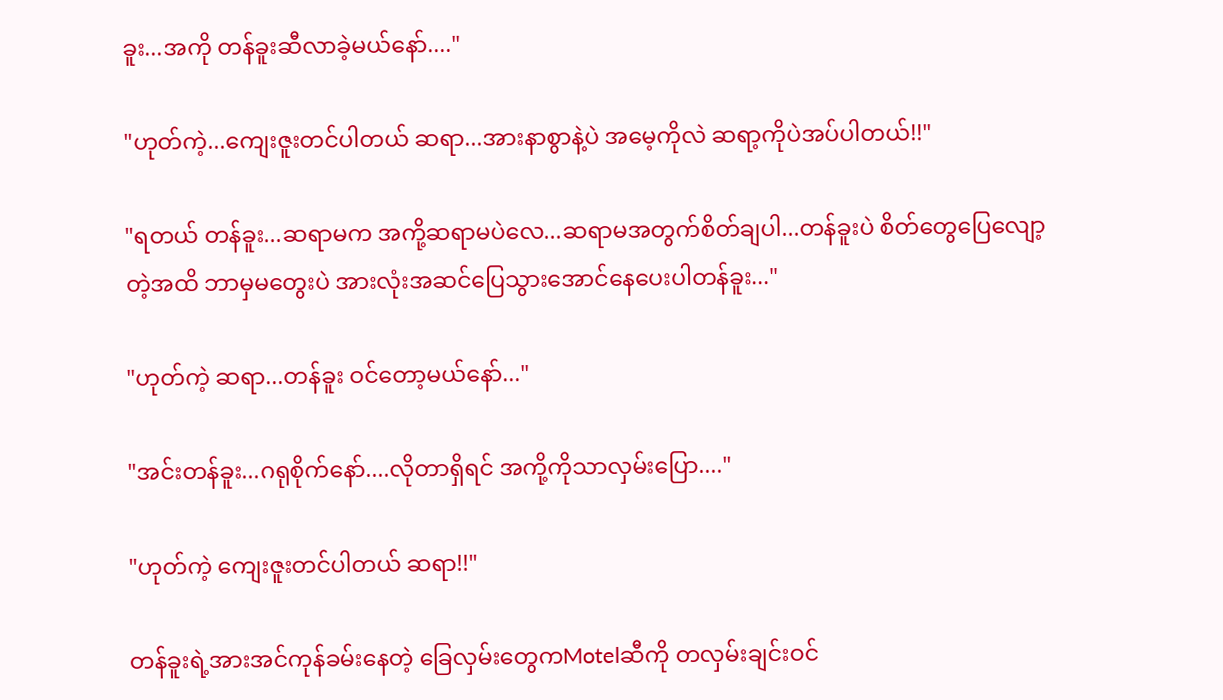ခူး...အကို တန်ခူးဆီလာခဲ့မယ်နော်...."

"ဟုတ်ကဲ့...ကျေးဇူးတင်ပါတယ် ဆရာ...အားနာစွာနဲ့ပဲ အမေ့ကိုလဲ ဆရာ့ကိုပဲအပ်ပါတယ်!!"

"ရတယ် တန်ခူး...ဆရာမက အကို့ဆရာမပဲလေ...ဆရာမအတွက်စိတ်ချပါ...တန်ခူးပဲ စိတ်တွေပြေလျော့တဲ့အထိ ဘာမှမတွေးပဲ အားလုံးအဆင်ပြေသွားအောင်နေပေးပါတန်ခူး..."

"ဟုတ်ကဲ့ ဆရာ...တန်ခူး ဝင်တော့မယ်နော်..."

"အင်းတန်ခူး...ဂရုစိုက်နော်....လိုတာရှိရင် အကို့ကိုသာလှမ်းပြော...."

"ဟုတ်ကဲ့ ကျေးဇူးတင်ပါတယ် ဆရာ!!"

တန်ခူးရဲ့အားအင်ကုန်ခမ်းနေတဲ့ ခြေလှမ်းတွေကMotelဆီကို တလှမ်းချင်းဝင်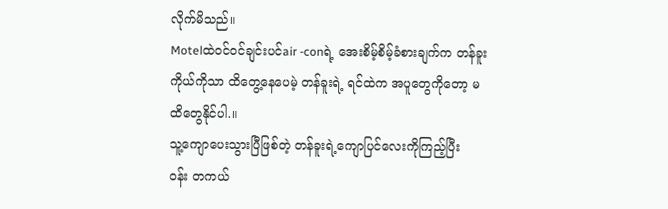လိုက်မိသည်။
Motelထဲဝင်ဝင်ချင်းပင်air -conရဲ့ အေးစိမ့်စိမ့်ခံစားချက်က တန်ခူးကိုယ်ကိုသာ ထိတွေ့နေပေမဲ့ တန်ခူးရဲ့ ရင်ထဲက အပူတွေကိုတော့ မထိတွေနိုင်ပါ.။
သူ့ကျောပေးသွားပြီဖြစ်တဲ့ တန်ခူးရဲ့ကျောပြင်လေးကိုကြည့်ပြီး
ဝန်း တကယ်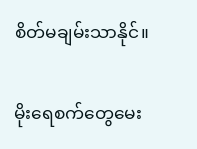စိတ်မချမ်းသာနိုင်။

မိုးရေစက်တွေမေး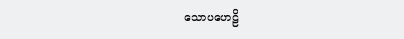သောပဟေဠိ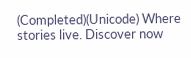(Completed)(Unicode) Where stories live. Discover now